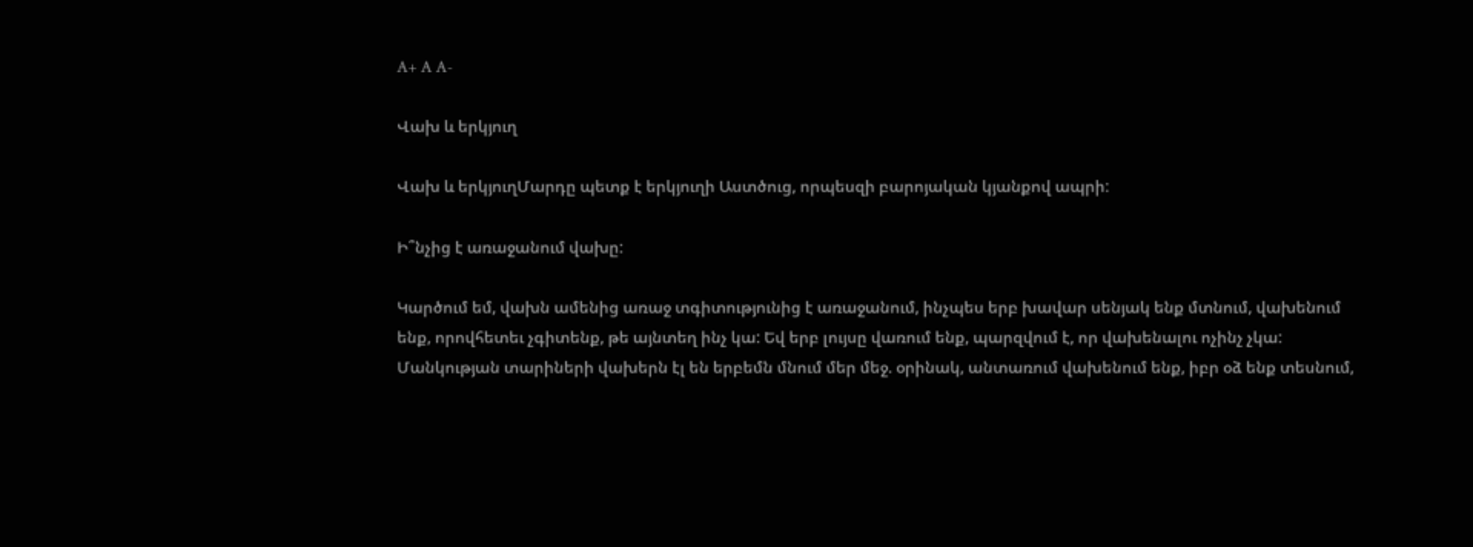A+ A A-

Վախ և երկյուղ

Վախ և երկյուղՄարդը պետք է երկյուղի Աստծուց, որպեսզի բարոյական կյանքով ապրի:

Ի՞նչից է առաջանում վախը:

Կարծում եմ, վախն ամենից առաջ տգիտությունից է առաջանում, ինչպես երբ խավար սենյակ ենք մտնում, վախենում ենք, որովհետեւ չգիտենք, թե այնտեղ ինչ կա: Եվ երբ լույսը վառում ենք, պարզվում է, որ վախենալու ոչինչ չկա: Մանկության տարիների վախերն էլ են երբեմն մնում մեր մեջ. օրինակ, անտառում վախենում ենք, իբր օձ ենք տեսնում,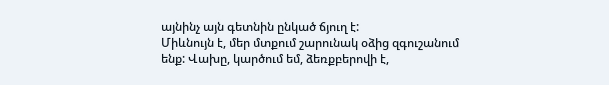այնինչ այն գետնին ընկած ճյուղ է:
Միևնույն է, մեր մտքում շարունակ օձից զգուշանում ենք: Վախը, կարծում եմ, ձեռքբերովի է,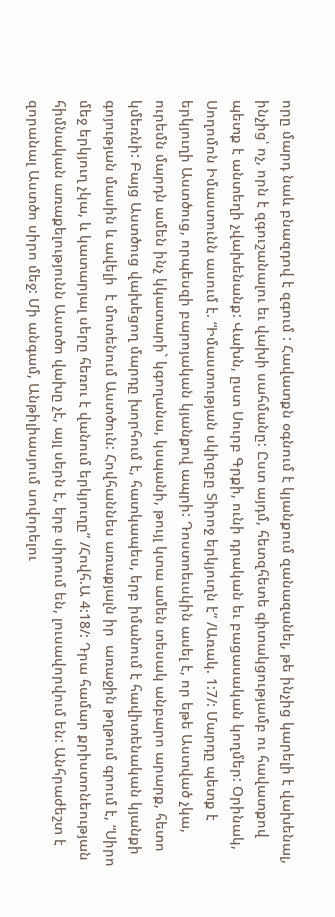որը մարդ նաև բնազդով է զգում : Հավատքն օգնում է կյանքում զանազանել, թե ինչից կարելի է վախենալ, ինչից՝ ոչ, որն է զգուշանալու եւ վախի սահմանը: Ըստ այդմ, հետզհետե գիտակցությամբ ու հավատքով պետք է անտեղի չվախենանք: Վախն, ըստ Սուրբ Գրքի, ունի դրական եւ բացասական կողմեր: Օրինակ, Սողոմոն Իմաստունն ասում է. “Իմաստության սկիզբը Տիրոջ երկյուղն է” /Առակ. 1:7/: Մարդը պետք է երկյուղի Աստծուց, որպեսզի բարոյական կյանքով ապրի: Դոստոեւսկին ասել է, որ եթե Աստված չկա, ուրեմն մարդն ամեն ինչ կկատարի` կգողանա, կսպանի, թույլ կտա ամեն տեսակ անբարո արարք, հետո կմեռնի: Բայց Աստծուց վախեցող մարդը խորհում է, հատկապես, երբ իմանում է հավիտենական կյանքի գոյության մասին և ավելի  է մոտենում Աստծուն: Հովհաննես առաքյալն իր  առաջին թղթում գրում է, “Սիրո մեջ երկյուղ չկա, և կատարյալ սերը հեռու է վանում երկյուղը” /Հովհ.Ա 4:18/: Դրա համար քրիստոնեության հիմնական առաքելությունն Աստծո վախը չէ, այլ սերն է, երբ սիրում են, լուսավորվում են: Անհրաժեշտ է զորանալ Աստծո սիրո մեջ: Մի անգամ, Անթիլիասյում սովորելու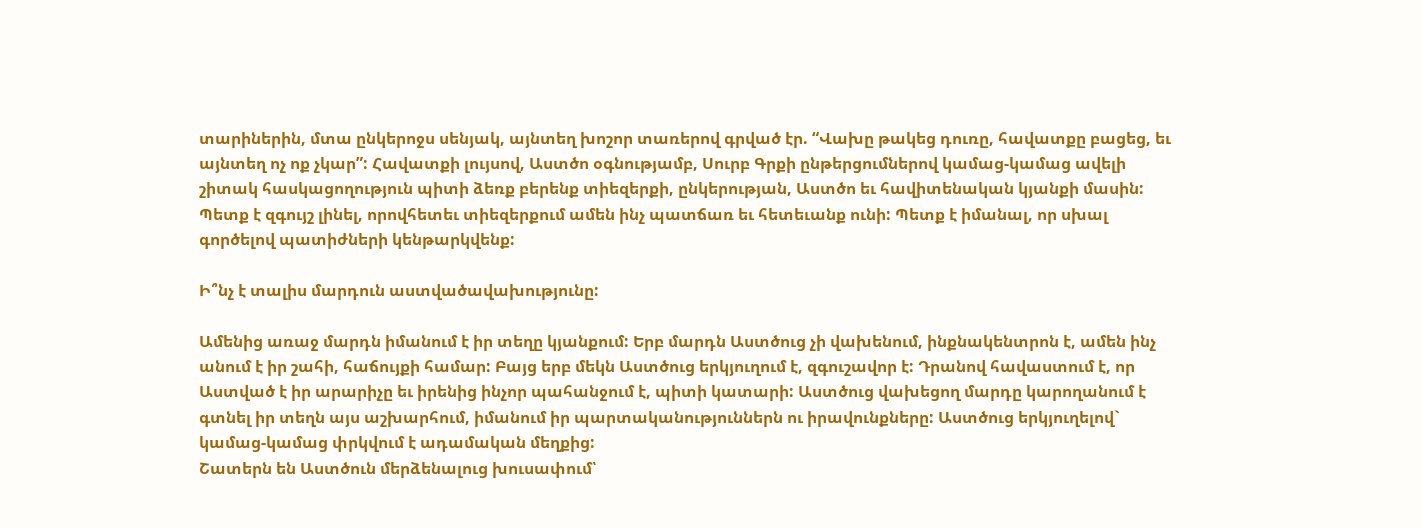տարիներին, մտա ընկերոջս սենյակ, այնտեղ խոշոր տառերով գրված էր. “Վախը թակեց դուռը, հավատքը բացեց, եւ այնտեղ ոչ ոք չկար”: Հավատքի լույսով, Աստծո օգնությամբ, Սուրբ Գրքի ընթերցումներով կամաց-կամաց ավելի շիտակ հասկացողություն պիտի ձեռք բերենք տիեզերքի, ընկերության, Աստծո եւ հավիտենական կյանքի մասին: Պետք է զգույշ լինել, որովհետեւ տիեզերքում ամեն ինչ պատճառ եւ հետեւանք ունի: Պետք է իմանալ, որ սխալ  գործելով պատիժների կենթարկվենք:

Ի՞նչ է տալիս մարդուն աստվածավախությունը:

Ամենից առաջ մարդն իմանում է իր տեղը կյանքում: Երբ մարդն Աստծուց չի վախենում, ինքնակենտրոն է, ամեն ինչ անում է իր շահի, հաճույքի համար: Բայց երբ մեկն Աստծուց երկյուղում է, զգուշավոր է: Դրանով հավաստում է, որ Աստված է իր արարիչը եւ իրենից ինչոր պահանջում է, պիտի կատարի: Աստծուց վախեցող մարդը կարողանում է գտնել իր տեղն այս աշխարհում, իմանում իր պարտականություններն ու իրավունքները: Աստծուց երկյուղելով` կամաց-կամաց փրկվում է ադամական մեղքից:
Շատերն են Աստծուն մերձենալուց խուսափում՝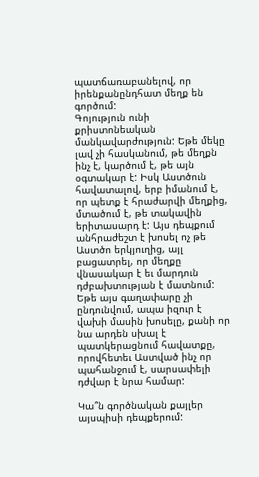պատճառաբանելով, որ իրենքանընդհատ մեղք են գործում:
Գոյություն ունի քրիստոնեական մանկավարժություն: Եթե մեկը լավ չի հասկանում, թե մեղքն ինչ է, կարծում է, թե այն օգտակար է: Իսկ Աստծուն հավատալով, երբ իմանում է, որ պետք է հրաժարվի մեղքից, մտածում է, թե տակավին երիտասարդ է: Այս դեպքում անհրաժեշտ է խոսել ոչ թե Աստծո երկյուղից, այլ բացատրել, որ մեղքը վնասակար է եւ մարդուն դժբախտության է մատնում: Եթե այս գաղափարը չի ընդունվում, ապա իզուր է վախի մասին խոսելը, քանի որ նա արդեն սխալ է պատկերացնում հավատքը, որովհետեւ Աստված ինչ որ պահանջում է, սարսափելի դժվար է նրա համար:

Կա՞ն գործնական քայլեր այսպիսի դեպքերում: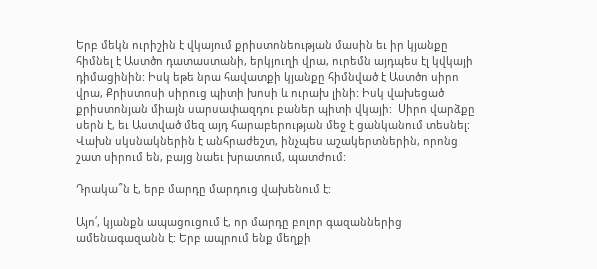Երբ մեկն ուրիշին է վկայում քրիստոնեության մասին եւ իր կյանքը հիմնել է Աստծո դատաստանի, երկյուղի վրա, ուրեմն այդպես էլ կվկայի դիմացինին: Իսկ եթե նրա հավատքի կյանքը հիմնված է Աստծո սիրո վրա, Քրիստոսի սիրուց պիտի խոսի և ուրախ լինի: Իսկ վախեցած քրիստոնյան միայն սարսափազդու բաներ պիտի վկայի:  Սիրո վարձքը  սերն է, եւ Աստված մեզ այդ հարաբերության մեջ է ցանկանում տեսնել: Վախն սկսնակներին է անհրաժեշտ, ինչպես աշակերտներին, որոնց շատ սիրում են, բայց նաեւ խրատում, պատժում:

Դրակա՞ն է, երբ մարդը մարդուց վախենում է:

Այո՛, կյանքն ապացուցում է, որ մարդը բոլոր գազաններից ամենագազանն է: Երբ ապրում ենք մեղքի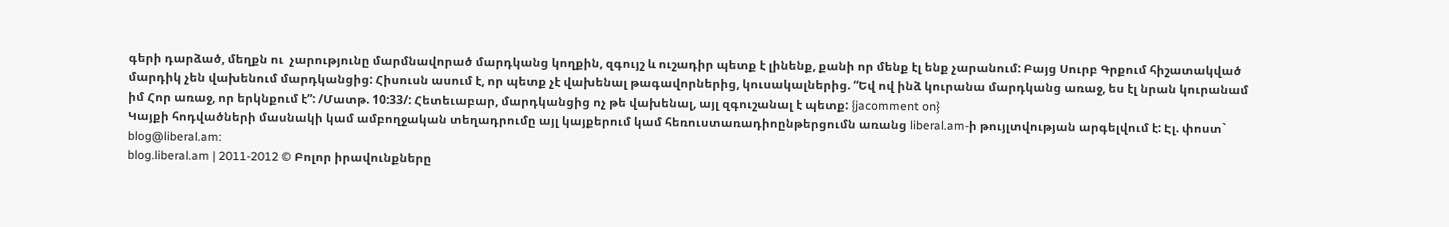գերի դարձած, մեղքն ու  չարությունը մարմնավորած մարդկանց կողքին, զգույշ և ուշադիր պետք է լինենք, քանի որ մենք էլ ենք չարանում: Բայց Սուրբ Գրքում հիշատակված մարդիկ չեն վախենում մարդկանցից: Հիսուսն ասում է, որ պետք չէ վախենալ թագավորներից, կուսակալներից. “Եվ ով ինձ կուրանա մարդկանց առաջ, ես էլ նրան կուրանամ իմ Հոր առաջ, որ երկնքում է”: /Մատթ. 10:33/: Հետեւաբար, մարդկանցից ոչ թե վախենալ, այլ զգուշանալ է պետք: {jacomment on}
Կայքի հոդվածների մասնակի կամ ամբողջական տեղադրումը այլ կայքերում կամ հեռուստառադիոընթերցումն առանց liberal.am-ի թույլտվության արգելվում է: Էլ. փոստ` blog@liberal.am:
blog.liberal.am | 2011-2012 © Բոլոր իրավունքները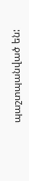պաշտպանված են: